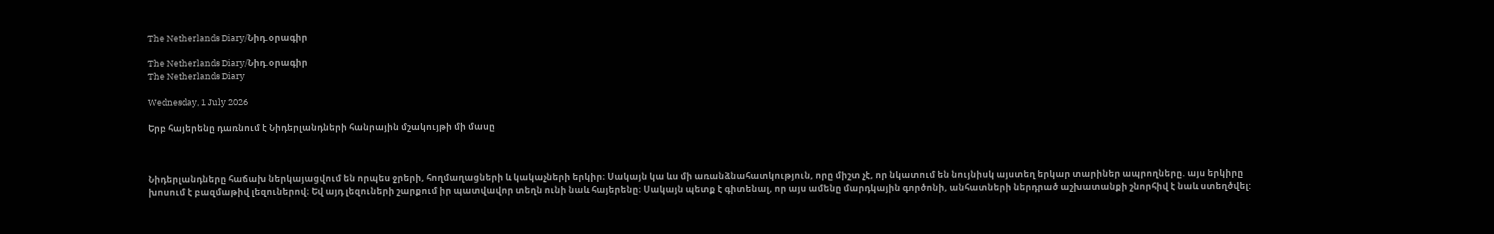The Netherlands Diary/Նիդ.օրագիր

The Netherlands Diary/Նիդ.օրագիր
The Netherlands Diary

Wednesday, 1 July 2026

Երբ հայերենը դառնում է Նիդերլանդների հանրային մշակույթի մի մասը



Նիդերլանդները հաճախ ներկայացվում են որպես ջրերի, հողմաղացների և կակաչների երկիր։ Սակայն կա ևս մի առանձնահատկություն, որը միշտ չէ, որ նկատում են նույնիսկ այստեղ երկար տարիներ ապրողները. այս երկիրը խոսում է բազմաթիվ լեզուներով։ Եվ այդ լեզուների շարքում իր պատվավոր տեղն ունի նաև հայերենը։ Սակայն պետք է գիտենալ, որ այս ամենը մարդկային գործոնի, անհատների ներդրած աշխատանքի շնորհիվ է նաև ստեղծվել: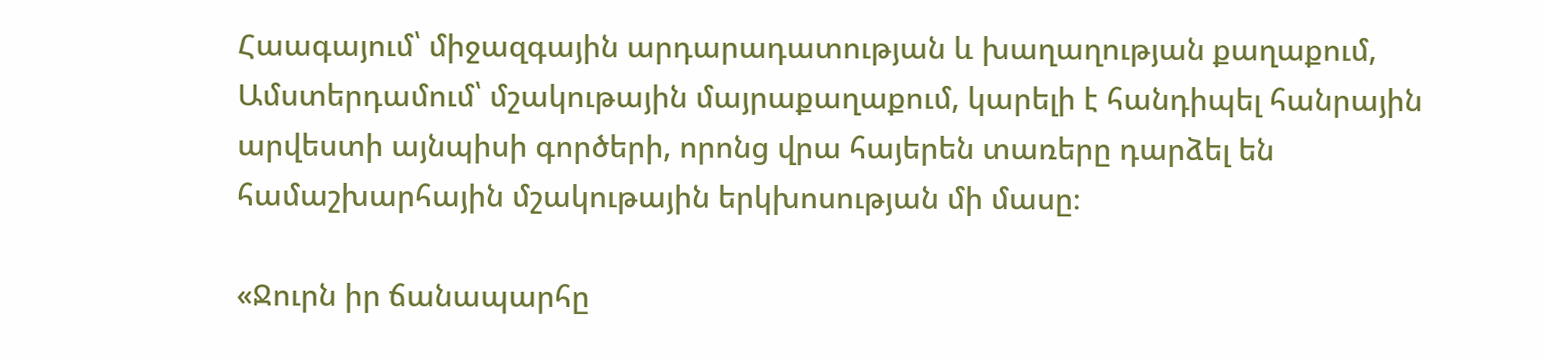Հաագայում՝ միջազգային արդարադատության և խաղաղության քաղաքում, Ամստերդամում՝ մշակութային մայրաքաղաքում, կարելի է հանդիպել հանրային արվեստի այնպիսի գործերի, որոնց վրա հայերեն տառերը դարձել են համաշխարհային մշակութային երկխոսության մի մասը։

«Ջուրն իր ճանապարհը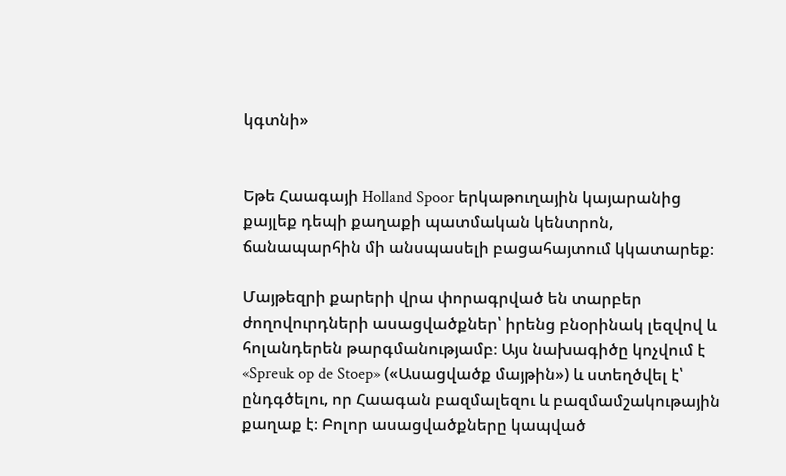կգտնի»


Եթե Հաագայի Holland Spoor երկաթուղային կայարանից քայլեք դեպի քաղաքի պատմական կենտրոն, ճանապարհին մի անսպասելի բացահայտում կկատարեք։

Մայթեզրի քարերի վրա փորագրված են տարբեր ժողովուրդների ասացվածքներ՝ իրենց բնօրինակ լեզվով և հոլանդերեն թարգմանությամբ։ Այս նախագիծը կոչվում է «Spreuk op de Stoep» («Ասացվածք մայթին») և ստեղծվել է՝ ընդգծելու, որ Հաագան բազմալեզու և բազմամշակութային քաղաք է։ Բոլոր ասացվածքները կապված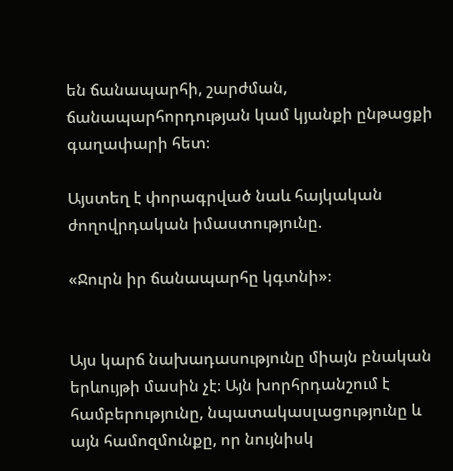են ճանապարհի, շարժման, ճանապարհորդության կամ կյանքի ընթացքի գաղափարի հետ։

Այստեղ է փորագրված նաև հայկական ժողովրդական իմաստությունը.

«Ջուրն իր ճանապարհը կգտնի»։


Այս կարճ նախադասությունը միայն բնական երևույթի մասին չէ։ Այն խորհրդանշում է համբերությունը, նպատակասլացությունը և այն համոզմունքը, որ նույնիսկ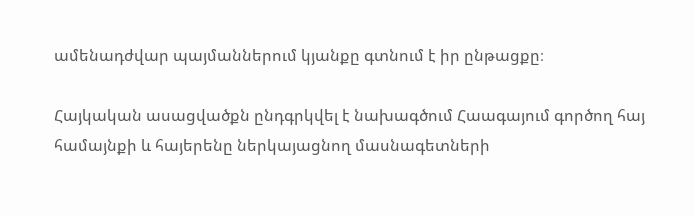ամենադժվար պայմաններում կյանքը գտնում է իր ընթացքը։

Հայկական ասացվածքն ընդգրկվել է նախագծում Հաագայում գործող հայ համայնքի և հայերենը ներկայացնող մասնագետների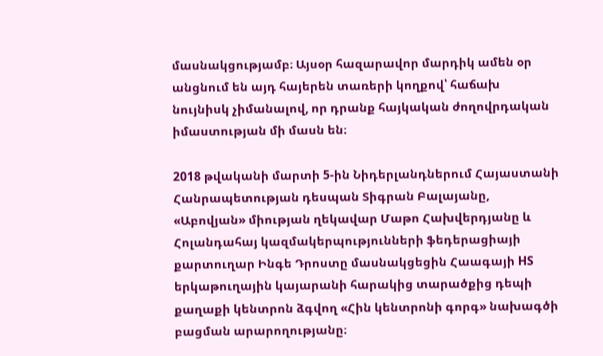մասնակցությամբ։ Այսօր հազարավոր մարդիկ ամեն օր անցնում են այդ հայերեն տառերի կողքով՝ հաճախ նույնիսկ չիմանալով, որ դրանք հայկական ժողովրդական իմաստության մի մասն են։

2018 թվականի մարտի 5-ին Նիդերլանդներում Հայաստանի Հանրապետության դեսպան Տիգրան Բալայանը, «Աբովյան» միության ղեկավար Մաթո Հախվերդյանը և Հոլանդահայ կազմակերպությունների ֆեդերացիայի քարտուղար Ինգե Դրոստը մասնակցեցին Հաագայի HS երկաթուղային կայարանի հարակից տարածքից դեպի քաղաքի կենտրոն ձգվող «Հին կենտրոնի գորգ» նախագծի բացման արարողությանը։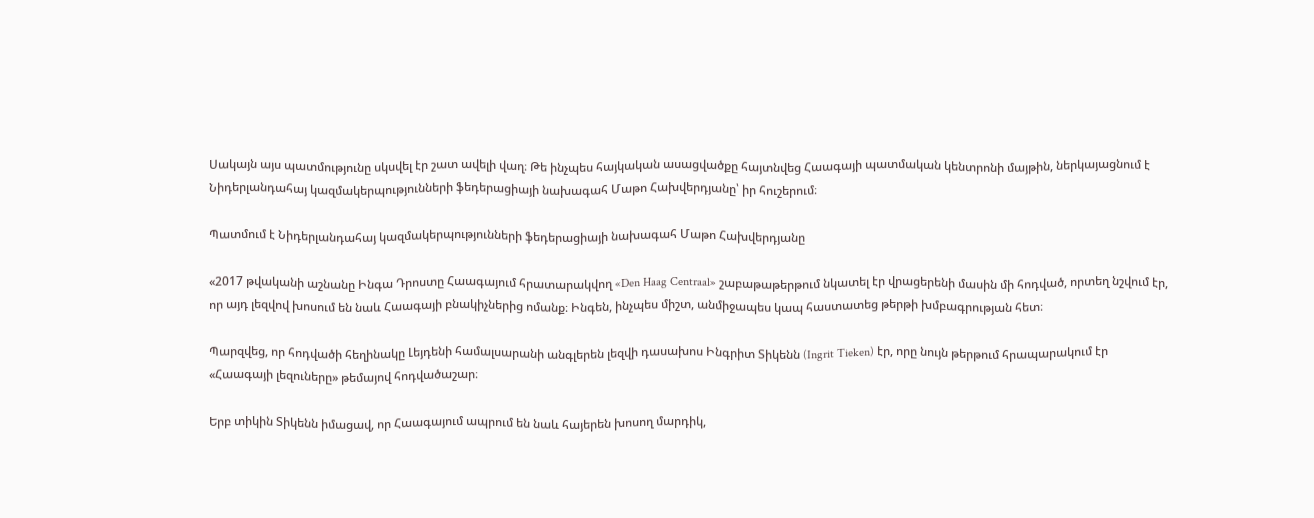Սակայն այս պատմությունը սկսվել էր շատ ավելի վաղ։ Թե ինչպես հայկական ասացվածքը հայտնվեց Հաագայի պատմական կենտրոնի մայթին, ներկայացնում է Նիդերլանդահայ կազմակերպությունների ֆեդերացիայի նախագահ Մաթո Հախվերդյանը՝ իր հուշերում։

Պատմում է Նիդերլանդահայ կազմակերպությունների ֆեդերացիայի նախագահ Մաթո Հախվերդյանը

«2017 թվականի աշնանը Ինգա Դրոստը Հաագայում հրատարակվող «Den Haag Centraal» շաբաթաթերթում նկատել էր վրացերենի մասին մի հոդված, որտեղ նշվում էր, որ այդ լեզվով խոսում են նաև Հաագայի բնակիչներից ոմանք։ Ինգեն, ինչպես միշտ, անմիջապես կապ հաստատեց թերթի խմբագրության հետ։

Պարզվեց, որ հոդվածի հեղինակը Լեյդենի համալսարանի անգլերեն լեզվի դասախոս Ինգրիտ Տիկենն (Ingrit Tieken) էր, որը նույն թերթում հրապարակում էր «Հաագայի լեզուները» թեմայով հոդվածաշար։

Երբ տիկին Տիկենն իմացավ, որ Հաագայում ապրում են նաև հայերեն խոսող մարդիկ,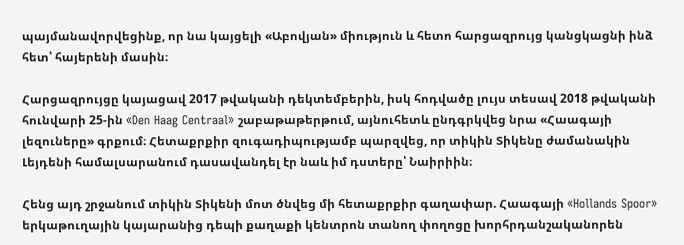պայմանավորվեցինք, որ նա կայցելի «Աբովյան» միություն և հետո հարցազրույց կանցկացնի ինձ հետ՝ հայերենի մասին։

Հարցազրույցը կայացավ 2017 թվականի դեկտեմբերին, իսկ հոդվածը լույս տեսավ 2018 թվականի հունվարի 25-ին «Den Haag Centraal» շաբաթաթերթում, այնուհետև ընդգրկվեց նրա «Հաագայի լեզուները» գրքում։ Հետաքրքիր զուգադիպությամբ պարզվեց, որ տիկին Տիկենը ժամանակին Լեյդենի համալսարանում դասավանդել էր նաև իմ դստերը՝ Նաիրիին։

Հենց այդ շրջանում տիկին Տիկենի մոտ ծնվեց մի հետաքրքիր գաղափար. Հաագայի «Hollands Spoor» երկաթուղային կայարանից դեպի քաղաքի կենտրոն տանող փողոցը խորհրդանշականորեն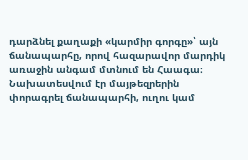դարձնել քաղաքի «կարմիր գորգը»՝ այն ճանապարհը, որով հազարավոր մարդիկ առաջին անգամ մտնում են Հաագա։ Նախատեսվում էր մայթեզրերին փորագրել ճանապարհի, ուղու կամ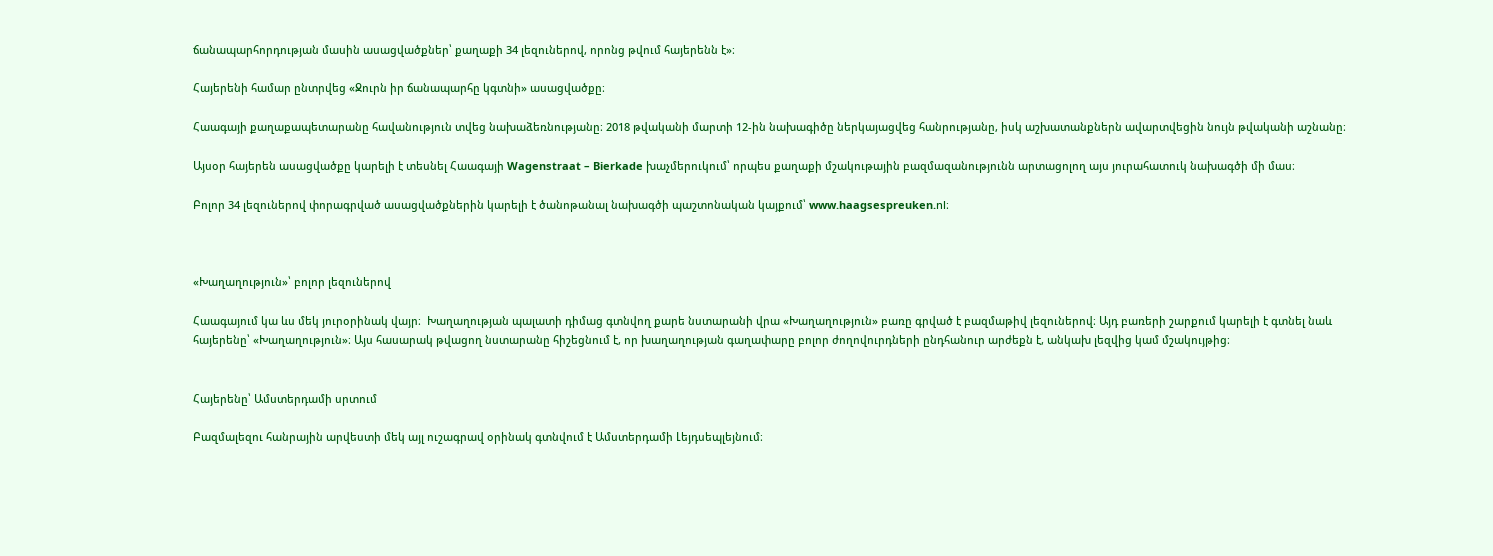ճանապարհորդության մասին ասացվածքներ՝ քաղաքի 34 լեզուներով, որոնց թվում հայերենն է»։

Հայերենի համար ընտրվեց «Ջուրն իր ճանապարհը կգտնի» ասացվածքը։

Հաագայի քաղաքապետարանը հավանություն տվեց նախաձեռնությանը։ 2018 թվականի մարտի 12-ին նախագիծը ներկայացվեց հանրությանը, իսկ աշխատանքներն ավարտվեցին նույն թվականի աշնանը։

Այսօր հայերեն ասացվածքը կարելի է տեսնել Հաագայի Wagenstraat – Bierkade խաչմերուկում՝ որպես քաղաքի մշակութային բազմազանությունն արտացոլող այս յուրահատուկ նախագծի մի մաս։

Բոլոր 34 լեզուներով փորագրված ասացվածքներին կարելի է ծանոթանալ նախագծի պաշտոնական կայքում՝ www.haagsespreuken.nl։



«Խաղաղություն»՝ բոլոր լեզուներով

Հաագայում կա ևս մեկ յուրօրինակ վայր։  Խաղաղության պալատի դիմաց գտնվող քարե նստարանի վրա «Խաղաղություն» բառը գրված է բազմաթիվ լեզուներով։ Այդ բառերի շարքում կարելի է գտնել նաև հայերենը՝ «Խաղաղություն»։ Այս հասարակ թվացող նստարանը հիշեցնում է, որ խաղաղության գաղափարը բոլոր ժողովուրդների ընդհանուր արժեքն է, անկախ լեզվից կամ մշակույթից։


Հայերենը՝ Ամստերդամի սրտում

Բազմալեզու հանրային արվեստի մեկ այլ ուշագրավ օրինակ գտնվում է Ամստերդամի Լեյդսեպլեյնում։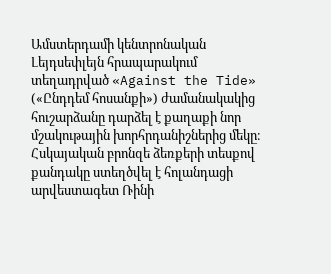Ամստերդամի կենտրոնական Լեյդսեփլեյն հրապարակում տեղադրված «Against the Tide» («Ընդդեմ հոսանքի») ժամանակակից հուշարձանը դարձել է քաղաքի նոր մշակութային խորհրդանիշներից մեկը։ Հսկայական բրոնզե ձեռքերի տեսքով քանդակը ստեղծվել է հոլանդացի արվեստագետ Ռինի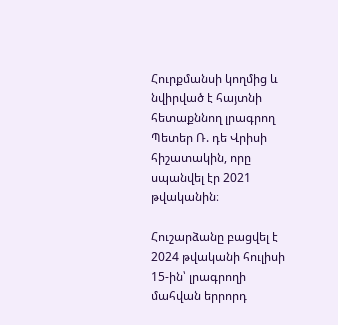Հուրքմանսի կողմից և նվիրված է հայտնի հետաքննող լրագրող Պետեր Ռ. դե Վրիսի հիշատակին, որը սպանվել էր 2021 թվականին։

Հուշարձանը բացվել է 2024 թվականի հուլիսի 15-ին՝ լրագրողի մահվան երրորդ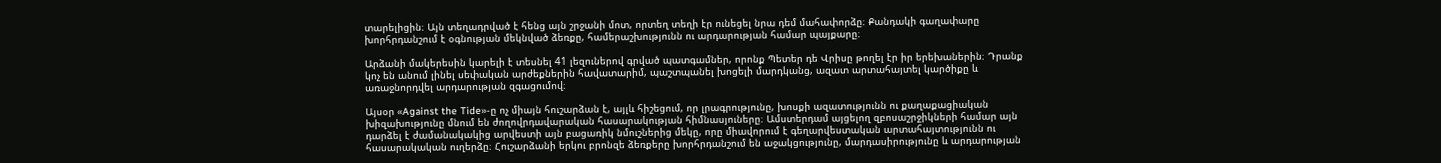տարելիցին։ Այն տեղադրված է հենց այն շրջանի մոտ, որտեղ տեղի էր ունեցել նրա դեմ մահափորձը։ Քանդակի գաղափարը խորհրդանշում է օգնության մեկնված ձեռքը, համերաշխությունն ու արդարության համար պայքարը։

Արձանի մակերեսին կարելի է տեսնել 41 լեզուներով գրված պատգամներ, որոնք Պետեր դե Վրիսը թողել էր իր երեխաներին։ Դրանք կոչ են անում լինել սեփական արժեքներին հավատարիմ, պաշտպանել խոցելի մարդկանց, ազատ արտահայտել կարծիքը և առաջնորդվել արդարության զգացումով։

Այսօր «Against the Tide»-ը ոչ միայն հուշարձան է, այլև հիշեցում, որ լրագրությունը, խոսքի ազատությունն ու քաղաքացիական խիզախությունը մնում են ժողովրդավարական հասարակության հիմնասյուները։ Ամստերդամ այցելող զբոսաշրջիկների համար այն դարձել է ժամանակակից արվեստի այն բացառիկ նմուշներից մեկը, որը միավորում է գեղարվեստական արտահայտությունն ու հասարակական ուղերձը։ Հուշարձանի երկու բրոնզե ձեռքերը խորհրդանշում են աջակցությունը, մարդասիրությունը և արդարության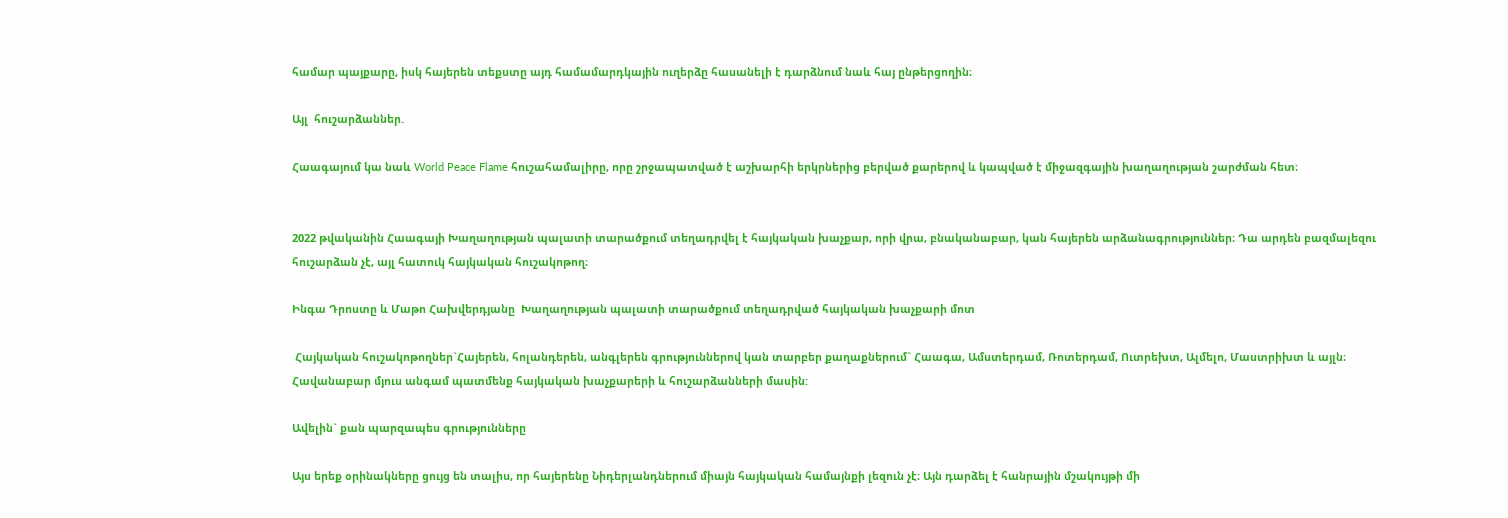համար պայքարը, իսկ հայերեն տեքստը այդ համամարդկային ուղերձը հասանելի է դարձնում նաև հայ ընթերցողին։

Այլ  հուշարձաններ.

Հաագայում կա նաև World Peace Flame հուշահամալիրը, որը շրջապատված է աշխարհի երկրներից բերված քարերով և կապված է միջազգային խաղաղության շարժման հետ։


2022 թվականին Հաագայի Խաղաղության պալատի տարածքում տեղադրվել է հայկական խաչքար, որի վրա, բնականաբար, կան հայերեն արձանագրություններ։ Դա արդեն բազմալեզու հուշարձան չէ, այլ հատուկ հայկական հուշակոթող։

Ինգա Դրոստը և Մաթո Հախվերդյանը  Խաղաղության պալատի տարածքում տեղադրված հայկական խաչքարի մոտ

 Հայկական հուշակոթողներ`Հայերեն, հոլանդերեն, անգլերեն գրություններով կան տարբեր քաղաքներում` Հաագա, Ամստերդամ, Ռոտերդամ, Ուտրեխտ, Ալմելո, Մաստրիխտ և այլն։ Հավանաբար մյուս անգամ պատմենք հայկական խաչքարերի և հուշարձանների մասին:

Ավելին` քան պարզապես գրությունները

Այս երեք օրինակները ցույց են տալիս, որ հայերենը Նիդերլանդներում միայն հայկական համայնքի լեզուն չէ։ Այն դարձել է հանրային մշակույթի մի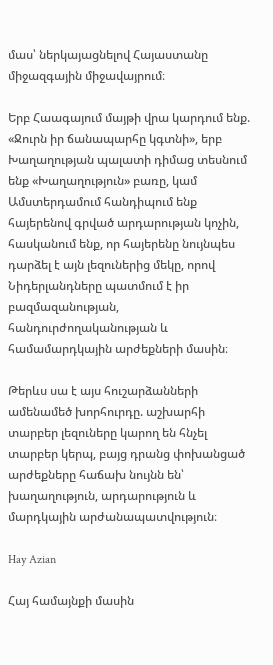մաս՝ ներկայացնելով Հայաստանը միջազգային միջավայրում։

Երբ Հաագայում մայթի վրա կարդում ենք. «Ջուրն իր ճանապարհը կգտնի», երբ Խաղաղության պալատի դիմաց տեսնում ենք «Խաղաղություն» բառը, կամ Ամստերդամում հանդիպում ենք հայերենով գրված արդարության կոչին, հասկանում ենք, որ հայերենը նույնպես դարձել է այն լեզուներից մեկը, որով Նիդերլանդները պատմում է իր բազմազանության, հանդուրժողականության և համամարդկային արժեքների մասին։

Թերևս սա է այս հուշարձանների ամենամեծ խորհուրդը. աշխարհի տարբեր լեզուները կարող են հնչել տարբեր կերպ, բայց դրանց փոխանցած արժեքները հաճախ նույնն են՝ խաղաղություն, արդարություն և մարդկային արժանապատվություն։

Hay Azian

Հայ համայնքի մասին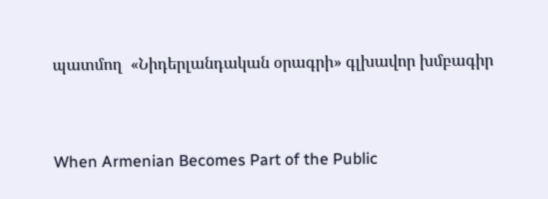պատմող  «Նիդերլանդական օրագրի» գլխավոր խմբագիր


When Armenian Becomes Part of the Public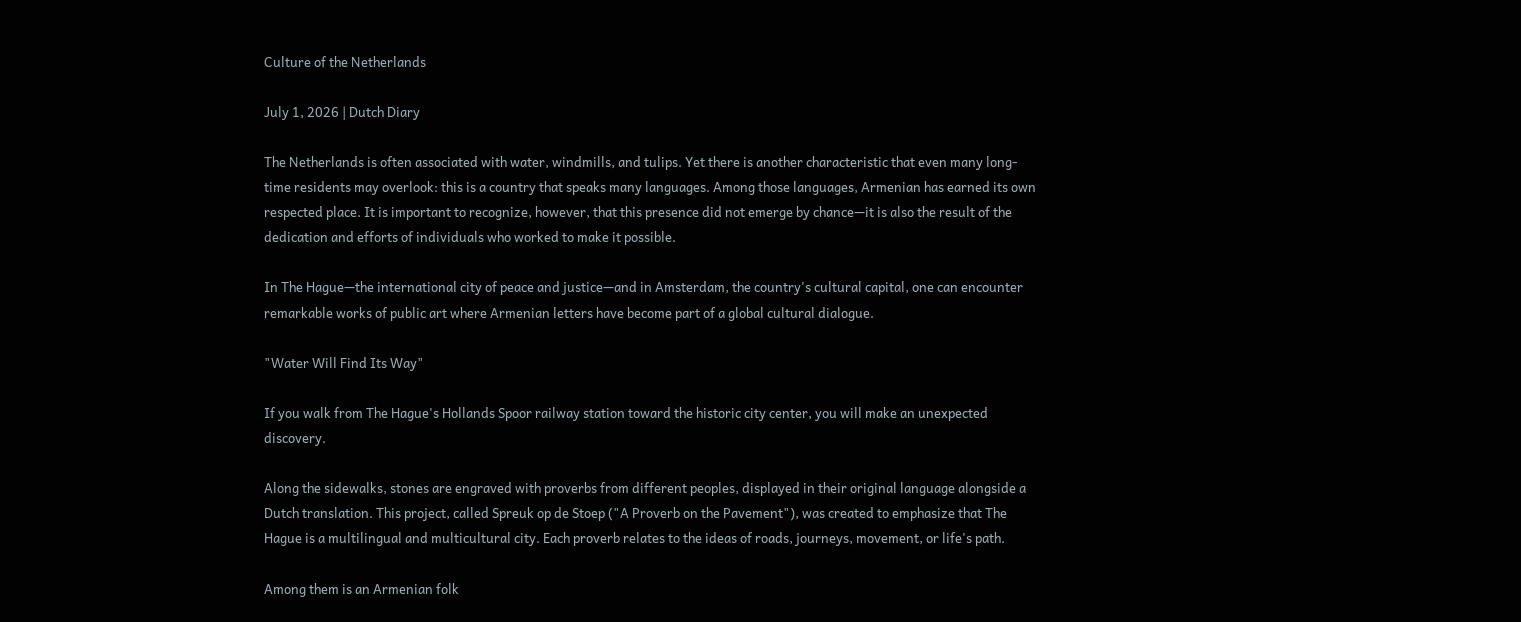Culture of the Netherlands

July 1, 2026 | Dutch Diary

The Netherlands is often associated with water, windmills, and tulips. Yet there is another characteristic that even many long-time residents may overlook: this is a country that speaks many languages. Among those languages, Armenian has earned its own respected place. It is important to recognize, however, that this presence did not emerge by chance—it is also the result of the dedication and efforts of individuals who worked to make it possible.

In The Hague—the international city of peace and justice—and in Amsterdam, the country's cultural capital, one can encounter remarkable works of public art where Armenian letters have become part of a global cultural dialogue.

"Water Will Find Its Way"

If you walk from The Hague's Hollands Spoor railway station toward the historic city center, you will make an unexpected discovery.

Along the sidewalks, stones are engraved with proverbs from different peoples, displayed in their original language alongside a Dutch translation. This project, called Spreuk op de Stoep ("A Proverb on the Pavement"), was created to emphasize that The Hague is a multilingual and multicultural city. Each proverb relates to the ideas of roads, journeys, movement, or life's path.

Among them is an Armenian folk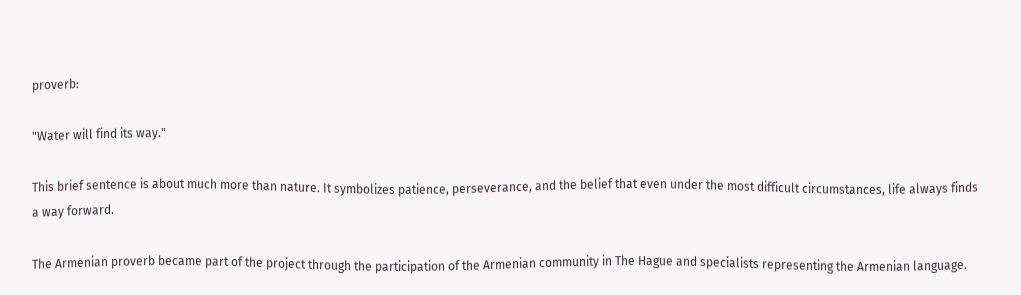proverb:

"Water will find its way."

This brief sentence is about much more than nature. It symbolizes patience, perseverance, and the belief that even under the most difficult circumstances, life always finds a way forward.

The Armenian proverb became part of the project through the participation of the Armenian community in The Hague and specialists representing the Armenian language.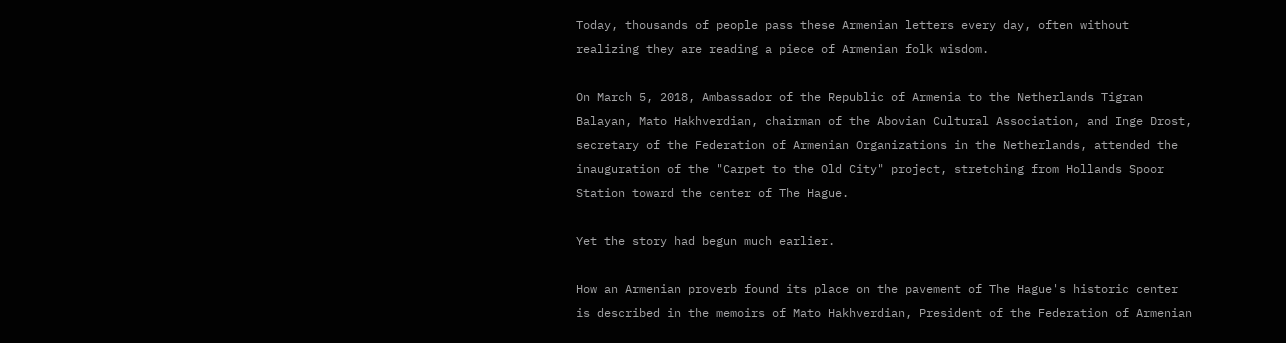Today, thousands of people pass these Armenian letters every day, often without realizing they are reading a piece of Armenian folk wisdom.

On March 5, 2018, Ambassador of the Republic of Armenia to the Netherlands Tigran Balayan, Mato Hakhverdian, chairman of the Abovian Cultural Association, and Inge Drost, secretary of the Federation of Armenian Organizations in the Netherlands, attended the inauguration of the "Carpet to the Old City" project, stretching from Hollands Spoor Station toward the center of The Hague.

Yet the story had begun much earlier.

How an Armenian proverb found its place on the pavement of The Hague's historic center is described in the memoirs of Mato Hakhverdian, President of the Federation of Armenian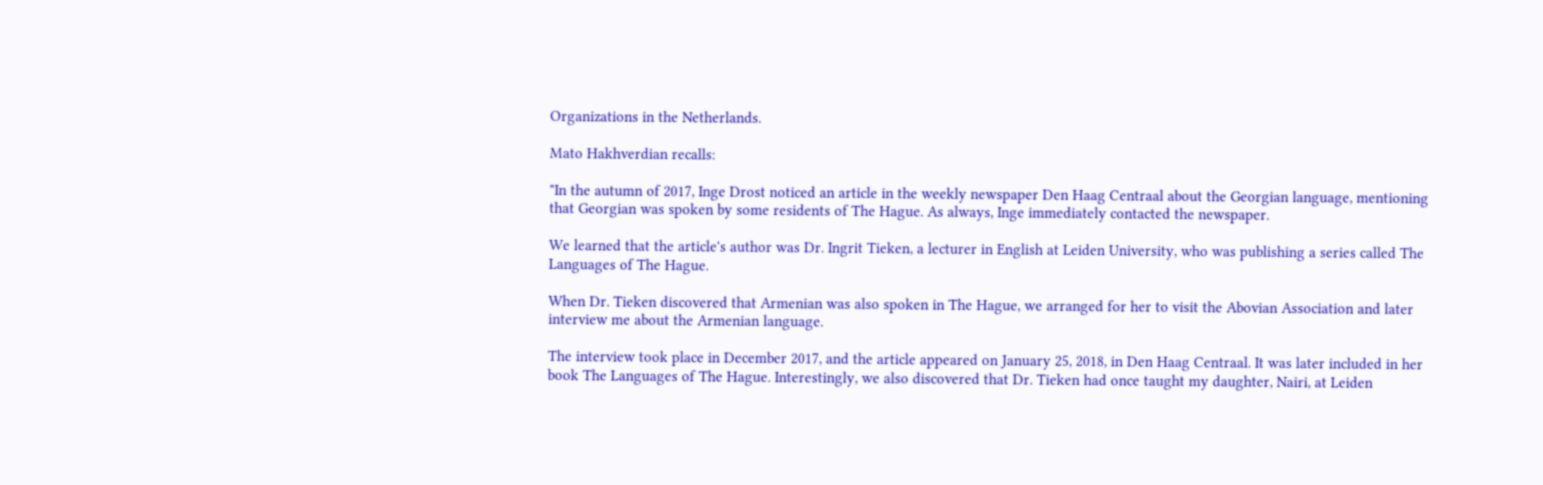Organizations in the Netherlands.

Mato Hakhverdian recalls:

"In the autumn of 2017, Inge Drost noticed an article in the weekly newspaper Den Haag Centraal about the Georgian language, mentioning that Georgian was spoken by some residents of The Hague. As always, Inge immediately contacted the newspaper.

We learned that the article's author was Dr. Ingrit Tieken, a lecturer in English at Leiden University, who was publishing a series called The Languages of The Hague.

When Dr. Tieken discovered that Armenian was also spoken in The Hague, we arranged for her to visit the Abovian Association and later interview me about the Armenian language.

The interview took place in December 2017, and the article appeared on January 25, 2018, in Den Haag Centraal. It was later included in her book The Languages of The Hague. Interestingly, we also discovered that Dr. Tieken had once taught my daughter, Nairi, at Leiden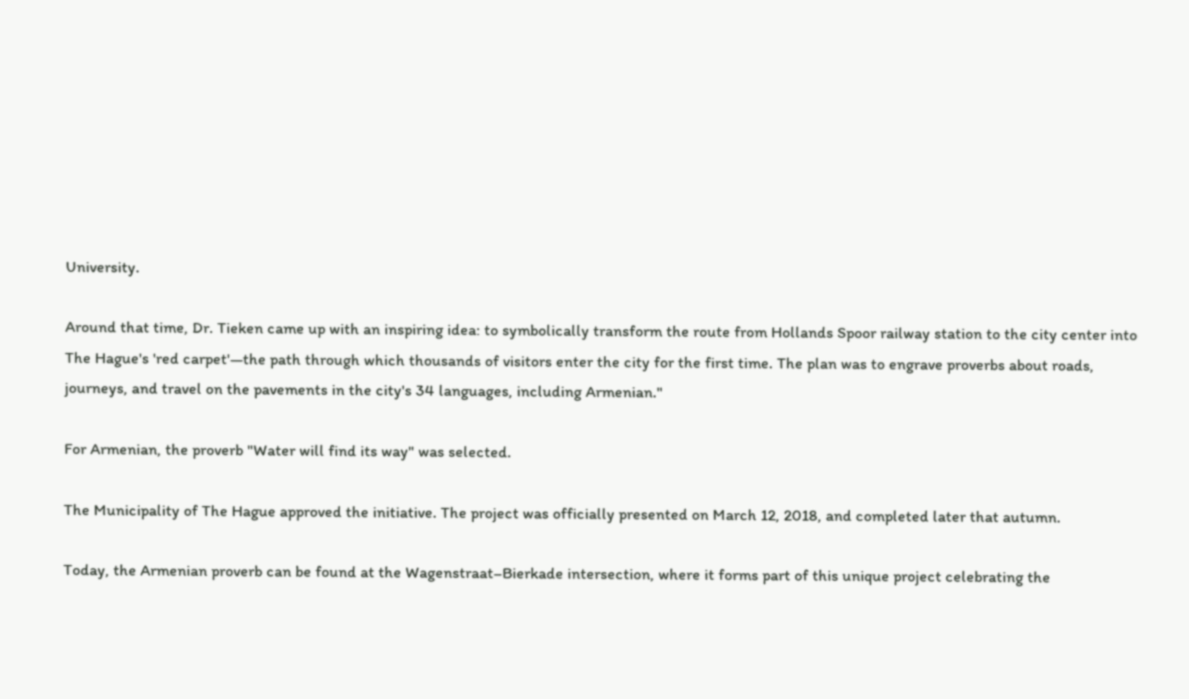University.

Around that time, Dr. Tieken came up with an inspiring idea: to symbolically transform the route from Hollands Spoor railway station to the city center into The Hague's 'red carpet'—the path through which thousands of visitors enter the city for the first time. The plan was to engrave proverbs about roads, journeys, and travel on the pavements in the city's 34 languages, including Armenian."

For Armenian, the proverb "Water will find its way" was selected.

The Municipality of The Hague approved the initiative. The project was officially presented on March 12, 2018, and completed later that autumn.

Today, the Armenian proverb can be found at the Wagenstraat–Bierkade intersection, where it forms part of this unique project celebrating the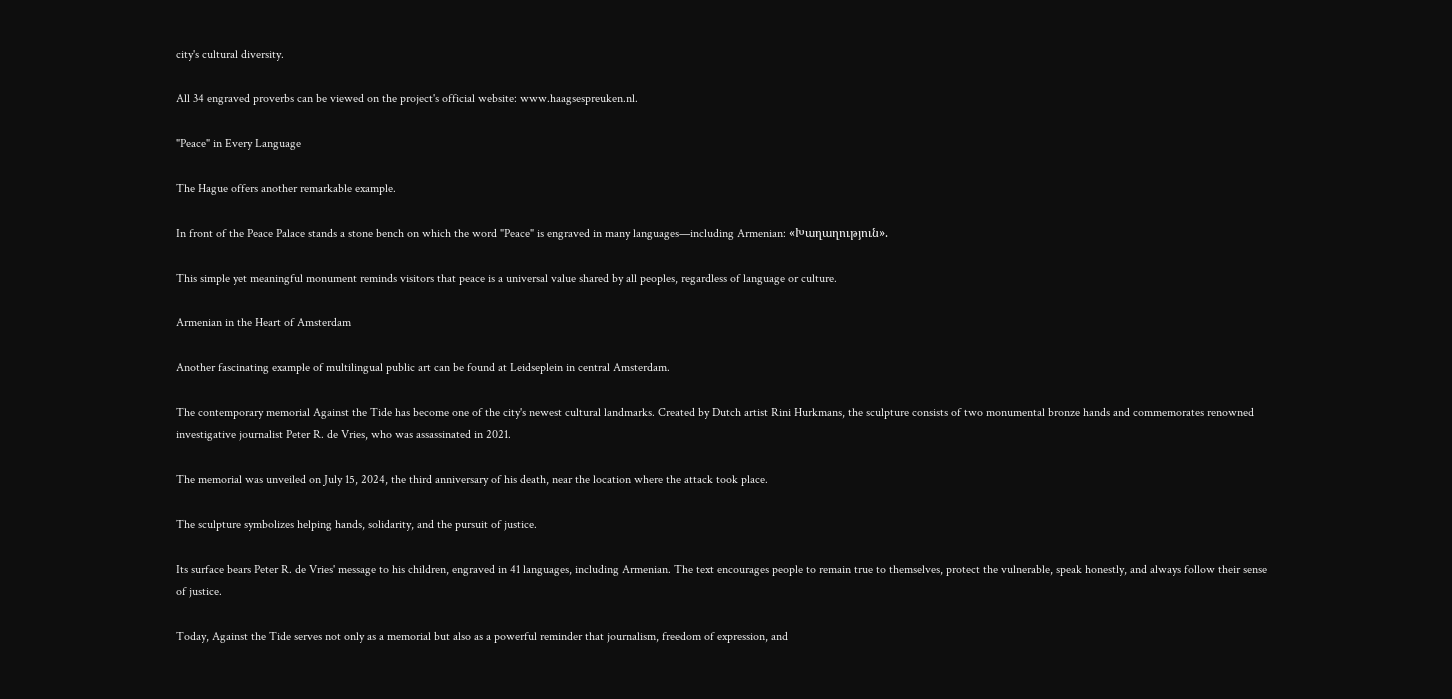city's cultural diversity.

All 34 engraved proverbs can be viewed on the project's official website: www.haagsespreuken.nl.

"Peace" in Every Language

The Hague offers another remarkable example.

In front of the Peace Palace stands a stone bench on which the word "Peace" is engraved in many languages—including Armenian: «Խաղաղություն».

This simple yet meaningful monument reminds visitors that peace is a universal value shared by all peoples, regardless of language or culture.

Armenian in the Heart of Amsterdam

Another fascinating example of multilingual public art can be found at Leidseplein in central Amsterdam.

The contemporary memorial Against the Tide has become one of the city's newest cultural landmarks. Created by Dutch artist Rini Hurkmans, the sculpture consists of two monumental bronze hands and commemorates renowned investigative journalist Peter R. de Vries, who was assassinated in 2021.

The memorial was unveiled on July 15, 2024, the third anniversary of his death, near the location where the attack took place.

The sculpture symbolizes helping hands, solidarity, and the pursuit of justice.

Its surface bears Peter R. de Vries' message to his children, engraved in 41 languages, including Armenian. The text encourages people to remain true to themselves, protect the vulnerable, speak honestly, and always follow their sense of justice.

Today, Against the Tide serves not only as a memorial but also as a powerful reminder that journalism, freedom of expression, and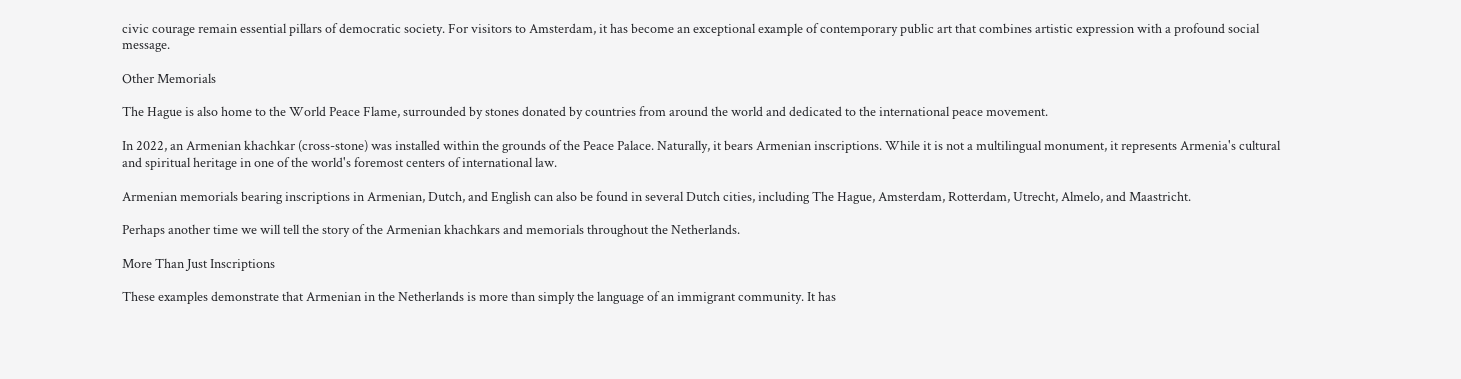civic courage remain essential pillars of democratic society. For visitors to Amsterdam, it has become an exceptional example of contemporary public art that combines artistic expression with a profound social message.

Other Memorials

The Hague is also home to the World Peace Flame, surrounded by stones donated by countries from around the world and dedicated to the international peace movement.

In 2022, an Armenian khachkar (cross-stone) was installed within the grounds of the Peace Palace. Naturally, it bears Armenian inscriptions. While it is not a multilingual monument, it represents Armenia's cultural and spiritual heritage in one of the world's foremost centers of international law.

Armenian memorials bearing inscriptions in Armenian, Dutch, and English can also be found in several Dutch cities, including The Hague, Amsterdam, Rotterdam, Utrecht, Almelo, and Maastricht.

Perhaps another time we will tell the story of the Armenian khachkars and memorials throughout the Netherlands.

More Than Just Inscriptions

These examples demonstrate that Armenian in the Netherlands is more than simply the language of an immigrant community. It has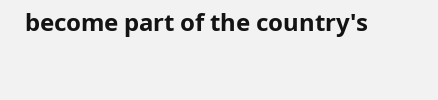become part of the country's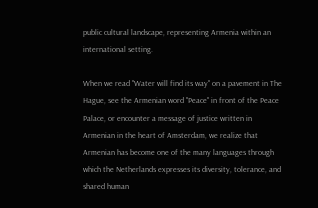public cultural landscape, representing Armenia within an international setting.

When we read "Water will find its way" on a pavement in The Hague, see the Armenian word "Peace" in front of the Peace Palace, or encounter a message of justice written in Armenian in the heart of Amsterdam, we realize that Armenian has become one of the many languages through which the Netherlands expresses its diversity, tolerance, and shared human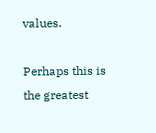values.

Perhaps this is the greatest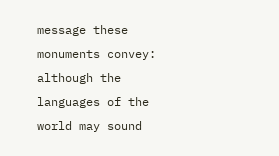message these monuments convey: although the languages of the world may sound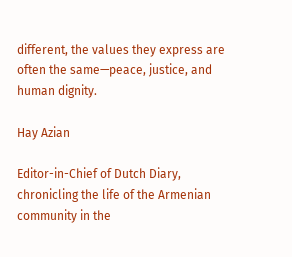different, the values they express are often the same—peace, justice, and human dignity.

Hay Azian

Editor-in-Chief of Dutch Diary, chronicling the life of the Armenian community in the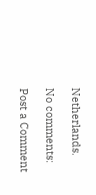Netherlands.

No comments:

Post a Comment